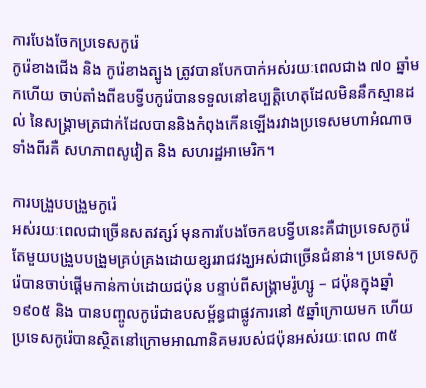ការបែងចែកប្រទេសកូរ៉េ
កូរ៉េខាងជើង និង កូរ៉េខាងត្បូង ត្រូវបានបែកបាក់អស់រយៈពេលជាង ៧០ ឆ្នាំមកហើយ ចាប់តាំងពីឧបទ្វីបកូរ៉េបានទទួលនៅឧប្បត្តិហេតុដែលមិននឹកស្មានដល់ នៃសង្គ្រាមត្រជាក់ដែលបាននិងកំពុងកើនឡើងរវាងប្រទេសមហាអំណាចទាំងពីរគឺ សហភាពសូវៀត និង សហរដ្ឋអាមេរិក។

ការបង្រួបបង្រួមកូរ៉េ
អស់រយៈពេលជាច្រើនសតវត្សរ៍ មុនការបែងចែកឧបទ្វីបនេះគឺជាប្រទេសកូរ៉េតែមួយបង្រួបបង្រួមគ្រប់គ្រងដោយខ្សររាជវង្ឃអស់ជាច្រើនជំនាន់។ ប្រទេសកូរ៉េបានចាប់ផ្ដើមកាន់កាប់ដោយជប៉ុន បន្ទាប់ពីសង្គ្រាមរ៉ូហ្សូ – ជប៉ុនក្នុងឆ្នាំ ១៩០៥ និង បានបញ្ចូលកូរ៉េជាឧបសម្ព័ន្ធជាផ្លូវការនៅ ៥ឆ្នាំក្រោយមក ហើយប្រទេសកូរ៉េបានស្ថិតនៅក្រោមអាណានិគមរបស់ជប៉ុនអស់រយៈពេល ៣៥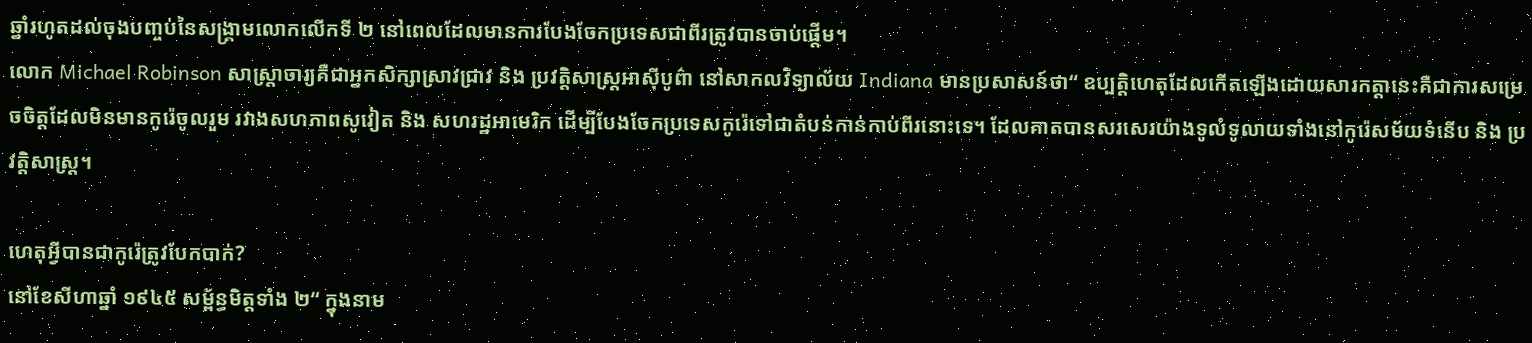ឆ្នាំរហូតដល់ចុងបញ្ចប់នៃសង្គ្រាមលោកលើកទី ២ នៅពេលដែលមានការបែងចែកប្រទេសជាពីរត្រូវបានចាប់ផ្តើម។
លោក Michael Robinson សាស្រ្តាចារ្យគឺជាអ្នកសិក្សាស្រាវជ្រាវ និង ប្រវត្តិសាស្ត្រអាស៊ីបូព៌ា នៅសាកលវិទ្យាល័យ Indiana មានប្រសាសន៍ថា“ ឧប្បត្តិហេតុដែលកើតឡើងដោយសារកត្តានេះគឺជាការសម្រេចចិត្តដែលមិនមានកូរ៉េចូលរួម រវាងសហភាពសូវៀត និង សហរដ្ឋអាមេរិក ដើម្បីបែងចែកប្រទេសកូរ៉េទៅជាតំបន់កាន់កាប់ពីរនោះទេ។ ដែលគាតបានសរសេរយ៉ាងទូលំទូលាយទាំងនៅកូរ៉េសម័យទំនើប និង ប្រវត្តិសាស្រ្ត។

ហេតុអ្វីបានជាកូរ៉េត្រូវបែកបាក់?
នៅខែសីហាឆ្នាំ ១៩៤៥ សម្ព័ន្ធមិត្តទាំង ២“ ក្នុងនាម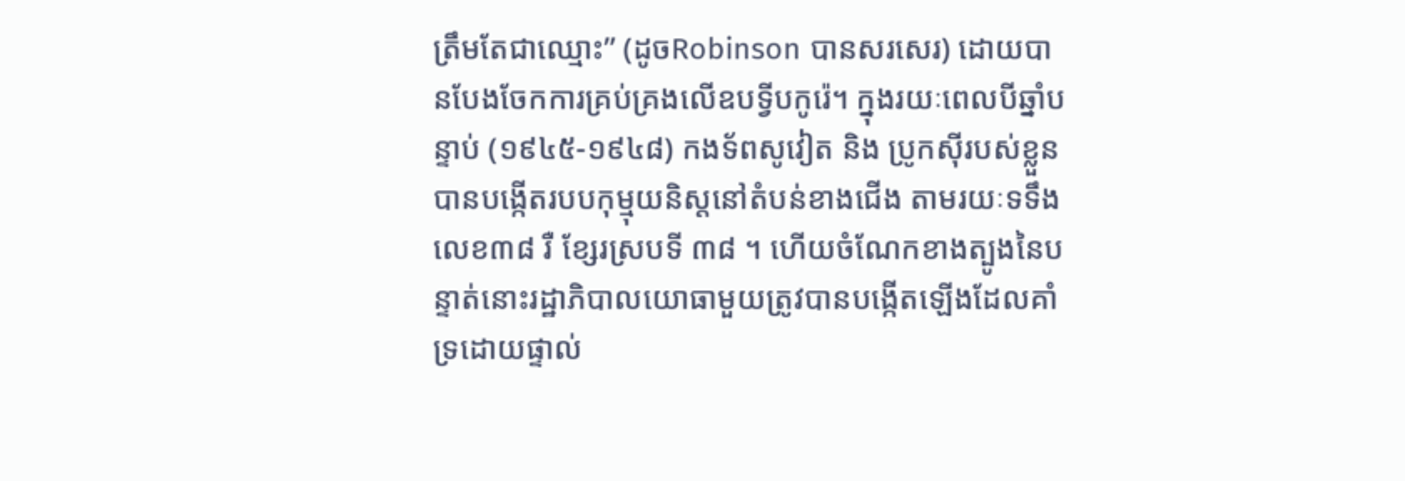ត្រឹមតែជាឈ្មោះ” (ដូចRobinson បានសរសេរ) ដោយបានបែងចែកការគ្រប់គ្រងលើឧបទ្វីបកូរ៉េ។ ក្នុងរយៈពេលបីឆ្នាំបន្ទាប់ (១៩៤៥-១៩៤៨) កងទ័ពសូវៀត និង ប្រូកស៊ីរបស់ខ្លួនបានបង្កើតរបបកុម្មុយនិស្តនៅតំបន់ខាងជើង តាមរយៈទទឹងលេខ៣៨ រឺ ខ្សែរស្របទី ៣៨ ។ ហើយចំណែកខាងត្បូងនៃបន្ទាត់នោះរដ្ឋាភិបាលយោធាមួយត្រូវបានបង្កើតឡើងដែលគាំទ្រដោយផ្ទាល់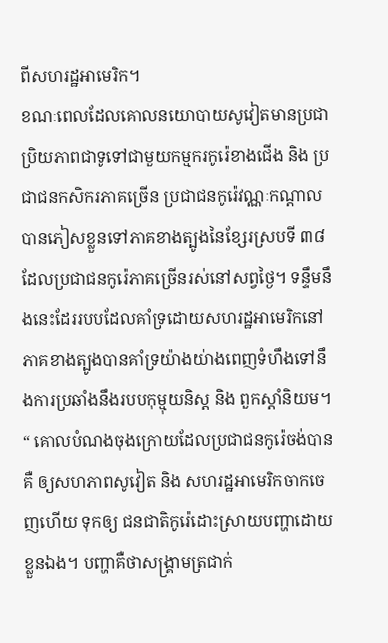ពីសហរដ្ឋអាមេរិក។
ខណៈពេលដែលគោលនយោបាយសូវៀតមានប្រជាប្រិយភាពជាទូទៅជាមួយកម្មករកូរ៉េខាងជើង និង ប្រជាជនកសិករភាគច្រើន ប្រជាជនកូរ៉េវណ្ណៈកណ្តាល បានភៀសខ្លួនទៅភាគខាងត្បូងនៃខ្សែរស្របទី ៣៨ ដែលប្រជាជនកូរ៉េភាគច្រើនរស់នៅសព្វថ្ងៃ។ ទន្ទឹមនឹងនេះដែររបបដែលគាំទ្រដោយសហរដ្ឋអាមេរិកនៅភាគខាងត្បូងបានគាំទ្រយ៉ាងយ់ាងពេញទំហឹងទៅនឹងការប្រឆាំងនឹងរបបកុម្មុយនិស្ត និង ពួកស្តាំនិយម។
“ គោលបំណងចុងក្រោយដែលប្រជាជនកូរ៉េចង់បានគឺ ឲ្យសហភាពសូវៀត និង សហរដ្ឋអាមេរិកចាកចេញហើយ ទុកឲ្យ ជនជាតិកូរ៉េដោះស្រាយបញ្ហាដោយខ្លួនឯង។ បញ្ហាគឺថាសង្គ្រាមត្រជាក់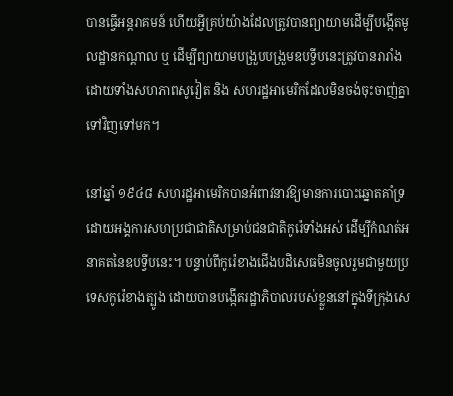បានធ្វើអន្តរាគមន៍ ហើយអ្វីគ្រប់យ៉ាងដែលត្រូវបានព្យាយាមដើម្បីបង្កើតមូលដ្ឋានកណ្តាល ឬ ដើម្បីព្យាយាមបង្រួបបង្រួមឧបទ្វីបនេះត្រូវបានរារាំងដោយទាំងសហភាពសូវៀត និង សហរដ្ឋអាមេរិកដែលមិនចង់ចុះចាញ់គ្នាទៅវិញទៅមក។

នៅឆ្នាំ ១៩៤៨ សហរដ្ឋអាមេរិកបានអំពាវនាវឱ្យមានការបោះឆ្នោតគាំទ្រដោយអង្គការសហប្រជាជាតិសម្រាប់ជនជាតិកូរ៉េទាំងអស់ ដើម្បីកំណត់អនាគតនៃឧបទ្វីបនេះ។ បន្ទាប់ពីកូរ៉េខាងជើងបដិសេធមិនចូលរួមជាមួយប្រទេសកូរ៉េខាងត្បូង ដោយបានបង្កើតរដ្ឋាភិបាលរបស់ខ្លួននៅក្នុងទីក្រុងសេ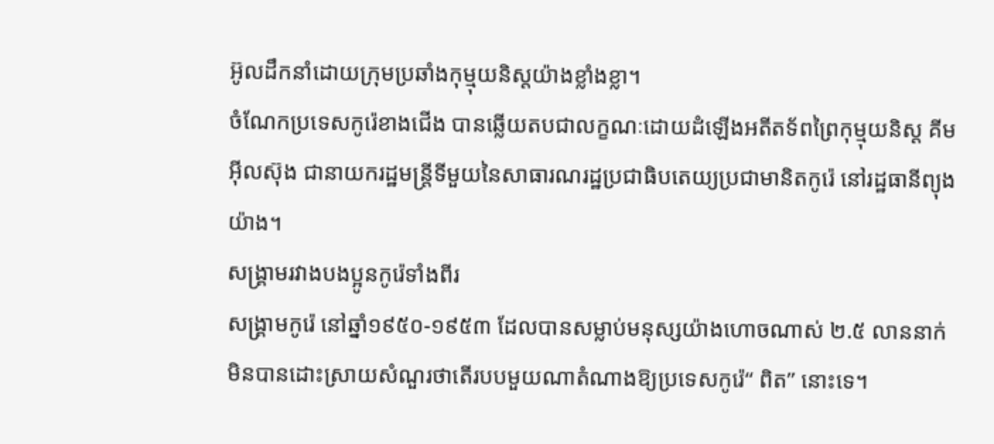អ៊ូលដឹកនាំដោយក្រុមប្រឆាំងកុម្មុយនិស្តយ៉ាងខ្លាំងខ្លា។
ចំណែកប្រទេសកូរ៉េខាងជើង បានឆ្លើយតបជាលក្ខណៈដោយដំឡើងអតីតទ័ពព្រៃកុម្មុយនិស្ត គីមអ៊ីលស៊ុង ជានាយករដ្ឋមន្ត្រីទីមួយនៃសាធារណរដ្ឋប្រជាធិបតេយ្យប្រជាមានិតកូរ៉េ នៅរដ្ឋធានីព្យុងយ៉ាង។
សង្គ្រាមរវាងបងប្អូនកូរ៉េទាំងពីរ
សង្គ្រាមកូរ៉េ នៅឆ្នាំ១៩៥០-១៩៥៣ ដែលបានសម្លាប់មនុស្សយ៉ាងហោចណាស់ ២.៥ លាននាក់ មិនបានដោះស្រាយសំណួរថាតើរបបមួយណាតំណាងឱ្យប្រទេសកូរ៉េ“ ពិត” នោះទេ។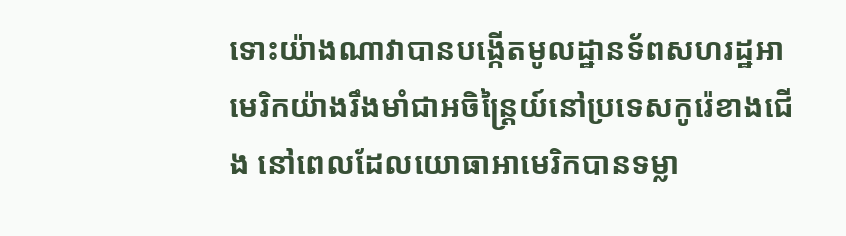ទោះយ៉ាងណាវាបានបង្កើតមូលដ្ឋានទ័ពសហរដ្ឋអាមេរិកយ៉ាងរឹងមាំជាអចិន្រ្តៃយ៍នៅប្រទេសកូរ៉េខាងជើង នៅពេលដែលយោធាអាមេរិកបានទម្លា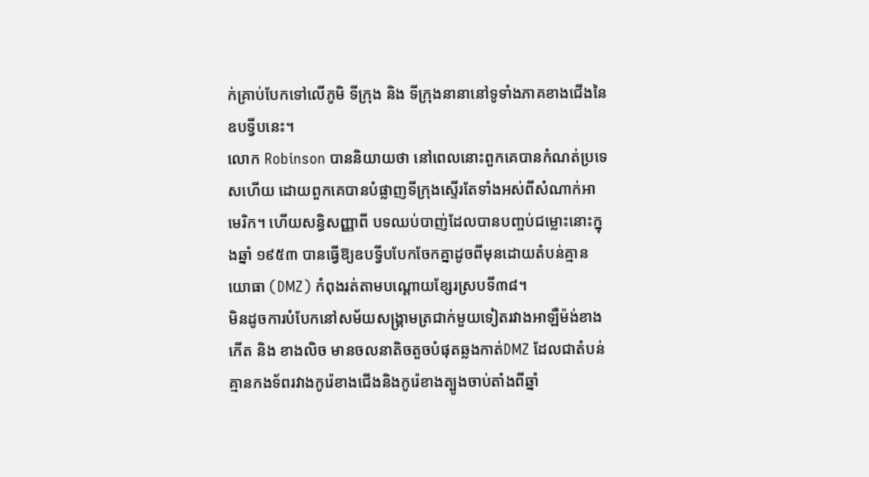ក់គ្រាប់បែកទៅលើភូមិ ទីក្រុង និង ទីក្រុងនានានៅទូទាំងភាគខាងជើងនៃឧបទ្វីបនេះ។
លោក Robinson បាននិយាយថា នៅពេលនោះពួកគេបានកំណត់ប្រទេសហើយ ដោយពួកគេបានបំផ្លាញទីក្រុងស្ទើរតែទាំងអស់ពីសំណាក់អាមេរិក។ ហើយសន្ធិសញ្ញាពី បទឈប់បាញ់ដែលបានបញ្ចប់ជម្លោះនោះក្នុងឆ្នាំ ១៩៥៣ បានធ្វើឱ្យឧបទ្វីបបែកចែកគ្នាដូចពីមុនដោយតំបន់គ្មានយោធា (DMZ) កំពុងរត់តាមបណ្តោយខ្សែរស្របទី៣៨។
មិនដូចការបំបែកនៅសម័យសង្រ្គាមត្រជាក់មួយទៀតរវាងអាឡឺម៉ង់ខាងកើត និង ខាងលិច មានចលនាតិចតួចបំផុតឆ្លងកាត់DMZ ដែលជាតំបន់គ្មានកងទ័ពរវាងកូរ៉េខាងជើងនិងកូរ៉េខាងត្បូងចាប់តាំងពីឆ្នាំ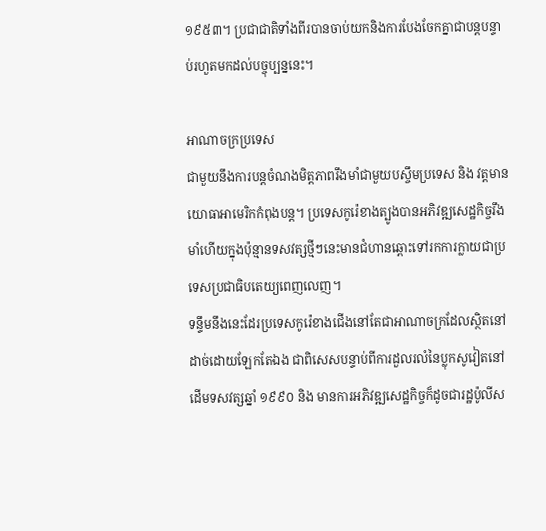១៩៥៣។ ប្រជាជាតិទាំងពីរបានចាប់យកនិងការបែងចែកគ្នាជាបន្តបន្ទាប់រហួតមកដល់បច្ចុប្បន្ននេះ។

អាណាចក្រប្រទេស
ជាមួយនឹងការបន្តចំណងមិត្តភាពរឹងមាំជាមួយបស្ចឹមប្រទេស និង វត្តមានយោធាអាមេរិកកំពុងបន្ត។ ប្រទេសកូរ៉េខាងត្បូងបានអភិវឌ្ឍសេដ្ឋកិច្ចរឹងមាំហើយក្នុងប៉ុន្មានទសវត្សថ្មីៗនេះមានជំហានឆ្ពោះទៅរកការក្លាយជាប្រទេសប្រជាធិបតេយ្យពេញលេញ។
ទន្ទឹមនឹងនេះដែរប្រទេសកូរ៉េខាងជើងនៅតែជាអាណាចក្រដែលស្ថិតនៅដាច់ដោយឡែកតែឯង ជាពិសេសបន្ទាប់ពីការដួលរលំនៃប្លុកសូវៀតនៅដើមទសវត្សឆ្នាំ ១៩៩០ និង មានការអភិវឌ្ឍសេដ្ឋកិច្ចក៏ដូចជារដ្ឋប៉ូលីស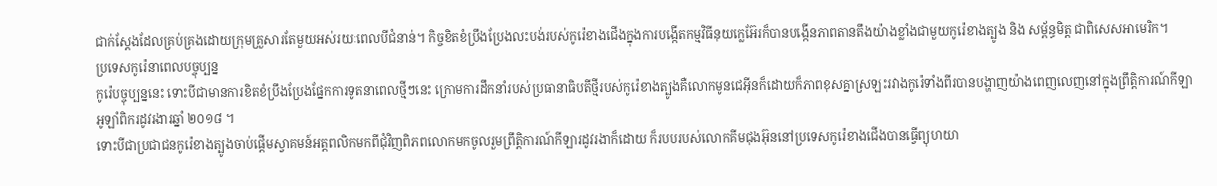ជាក់ស្តែងដែលគ្រប់គ្រងដោយក្រុមគ្រួសារតែមួយអស់រយៈពេលបីជំនាន់។ កិច្ចខិតខំប្រឹងប្រែងលះបង់របស់កូរ៉េខាងជើងក្នុងការបង្កើតកម្មវិធីនុយក្លេអ៊ែរក៏បានបង្កើនភាពតានតឹងយ៉ាងខ្លាំងជាមួយកូរ៉េខាងត្បូង និង សម្ព័ន្ធមិត្ត ជាពិសេសអាមេរិក។
ប្រទេសកូរ៉េនាពេលបច្ចុប្បន្ន
កូរ៉េបច្ចុប្បន្ននេះ ទោះបីជាមានការខិតខំប្រឹងប្រែងផ្នែកការទូតនាពេលថ្មីៗនេះ ក្រោមការដឹកនាំរបស់ប្រធានាធិបតីថ្មីរបស់កូរ៉េខាងត្បូងគឺលោកមូនជេអ៊ីនក៏ដោយក៏ភាពខុសគ្នាស្រឡះរវាងកូរ៉េទាំងពីរបានបង្ហាញយ៉ាងពេញលេញនៅក្នុងព្រឹត្តិការណ៍កីឡាអូឡាំពិករដូវរងារឆ្នាំ ២០១៨ ។
ទោះបីជាប្រជាជនកូរ៉េខាងត្បូងចាប់ផ្តើមស្វាគមន៍អត្តពលិកមកពីជុំវិញពិភពលោកមកចូលរួមព្រឹត្តិការណ៍កីឡារដូវរងាក៏ដោយ ក៏របបរបស់លោកគីមជុងអ៊ុននៅប្រទេសកូរ៉េខាងជើងបានធ្វើព្យុហយា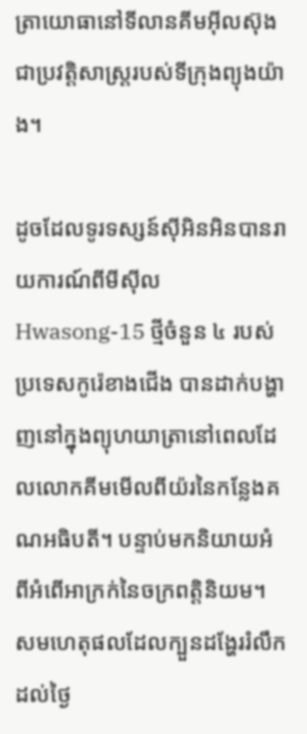ត្រាយោធានៅទីលានគីមអ៊ីលស៊ុងជាប្រវត្តិសាស្ត្ររបស់ទីក្រុងព្យុងយ៉ាង។

ដូចដែលទូរទស្សន៍ស៊ីអិនអិនបានរាយការណ៍ពីមីស៊ីល Hwasong-15 ថ្មីចំនួន ៤ របស់ប្រទេសកូរ៉េខាងជើង បានដាក់បង្ហាញនៅក្នុងព្យុហយាត្រានៅពេលដែលលោកគីមមើលពីយ៉រនៃកន្លែងគណអធិបតី។ បន្ទាប់មកនិយាយអំពីអំពើអាក្រក់នៃចក្រពត្តិនិយម។
សមហេតុផលដែលក្បួនដង្ហែររំលឹកដល់ថ្ងៃ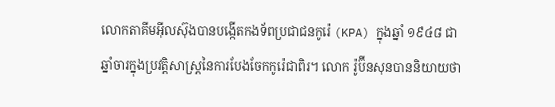លោកតាគីមអ៊ីលស៊ុងបានបង្កើតកងទ័ពប្រជាជនកូរ៉េ (KPA) ក្នុងឆ្នាំ ១៩៤៨ ជាឆ្នាំចារក្នុងប្រវត្តិសាស្ត្រនៃការបែងចែកកូរ៉េជាពិរ។ លោក រ៉ូប៊ីនសុនបាននិយាយថា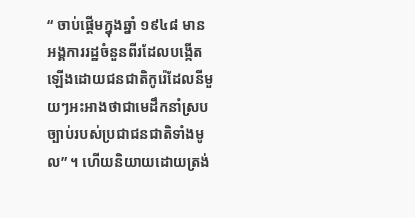“ ចាប់ផ្តើមក្នុងឆ្នាំ ១៩៤៨ មានអង្គការរដ្ឋចំនួនពីរដែលបង្កើតឡើងដោយជនជាតិកូរ៉េដែលនីមួយៗអះអាងថាជាមេដឹកនាំស្របច្បាប់របស់ប្រជាជនជាតិទាំងមូល” ។ ហើយនិយាយដោយត្រង់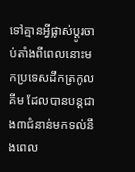ទៅគ្មានអ្វីផ្លាស់ប្តូរចាប់តាំងពីពេលនោះមកប្រទេសដឹកត្រកូលគីម ដែលបានបន្តជាង៣ជំនាន់មកទល់នឹងពេល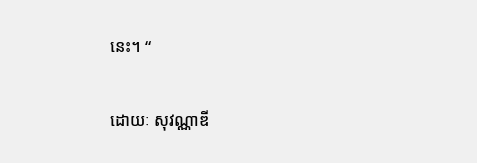នេះ។ “

ដោយៈ សុវណ្ណាឌី